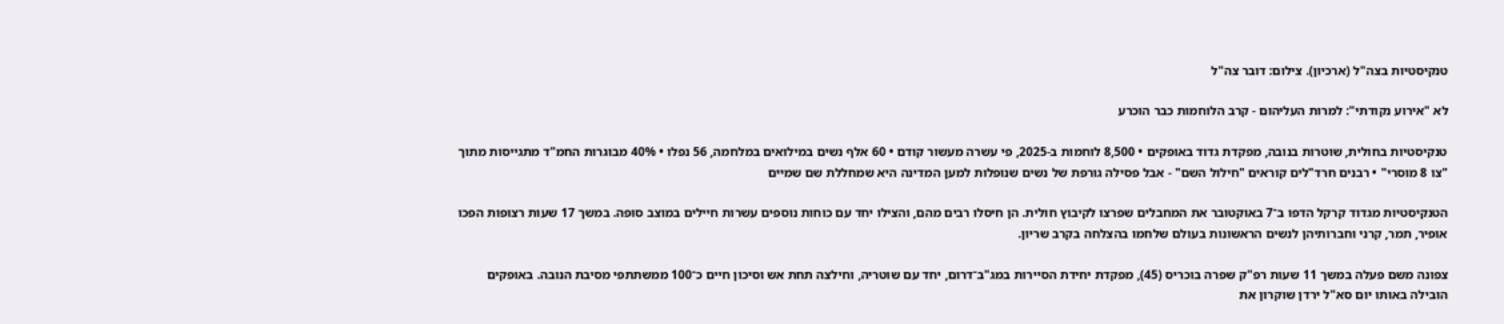טנקיסטיות בצה"ל (ארכיון). צילום: דובר צה"ל

לא "אירוע נקודתי": למרות העליהום - קרב הלוחמות כבר הוכרע

טנקיסטיות בחולית, שוטרות בנובה, מפקדת גדוד באופקים • 8,500 לוחמות ב-2025, פי עשרה מעשור קודם • 60 אלף נשים במילואים במלחמה, 56 נפלו • 40% מבוגרות החמ"ד מתגייסות מתוך "צו 8 מוסרי" • רבנים חרד"לים קוראים "חילול השם" - אבל פסילה גורפת של נשים שנופלות למען המדינה היא שמחללת שם שמיים

הטנקיסטיות מגדוד קרקל הדפו ב־7 באוקטובר את המחבלים שפרצו לקיבוץ חולית. הן חיסלו רבים מהם, והצילו יחד עם כוחות נוספים עשרות חיילים במוצב סופה. במשך 17 שעות רצופות הפכו אופיר, תמר, קרני וחברותיהן לנשים הראשונות בעולם שלחמו בהצלחה בקרב שריון.

צפונה משם פעלה במשך 11 שעות רפ"ק שפרה בוכריס (45), מפקדת יחידת הסיירות במג"ב־דרום, יחד עם שוטריה, וחילצה תחת אש וסיכון חיים כ־100 ממשתתפי מסיבת הנובה. באופקים הובילה באותו יום סא"ל ירדן שוקרון את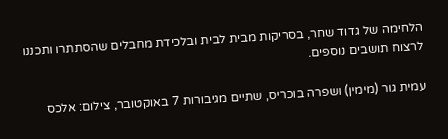הלחימה של גדוד שחר, בסריקות מבית לבית ובלכידת מחבלים שהסתתרו ותכננו לרצוח תושבים נוספים.

עמית גור (מימין) ושפרה בוכריס, שתיים מגיבורות 7 באוקטובר, צילום: אלכס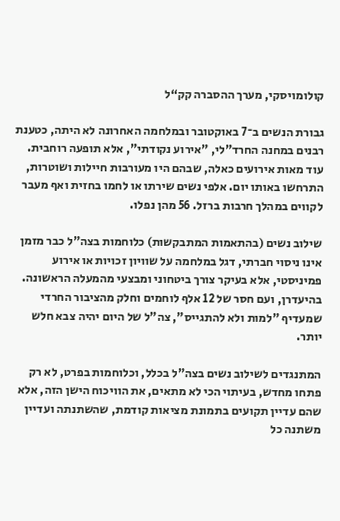קולומויסקי, מערך ההסברה קק“ל

גבורת הנשים ב־7 באוקטובר ובמלחמה האחרונה לא היתה, כטענת רבנים במחנה החרד"לי, "אירוע נקודתי", אלא תופעה רוחבית. עוד מאות אירועים כאלה, שבהם היו מעורבות חיילות ושוטרות, התרחשו באותו יום. אלפי נשים שירתו או לחמו בחזית ואף מעבר לקווים במהלך חרבות ברזל. 56 מהן נפלו.

שילוב נשים (בהתאמות המתבקשות) כלוחמות בצה"ל כבר מזמן אינו ניסוי חברתי, דגל במלחמה על שוויון זכויות או אירוע פמיניסטי, אלא בעיקר צורך ביטחוני ומבצעי מהמעלה הראשונה. בהיעדרן, ועם חסר של 12 אלף לוחמים וחלק מהציבור החרדי שמעדיף "למות ולא להתגייס", צה"ל של היום יהיה צבא חלש יותר.

המתנגדים לשילוב נשים בצה"ל בכלל, וכלוחמות בפרט, לא רק פתחו מחדש, בעיתוי הכי לא מתאים, את הוויכוח הישן הזה, אלא שהם עדיין תקועים בתמונת מציאות קודמת, שהשתנתה ועדיין משתנה כל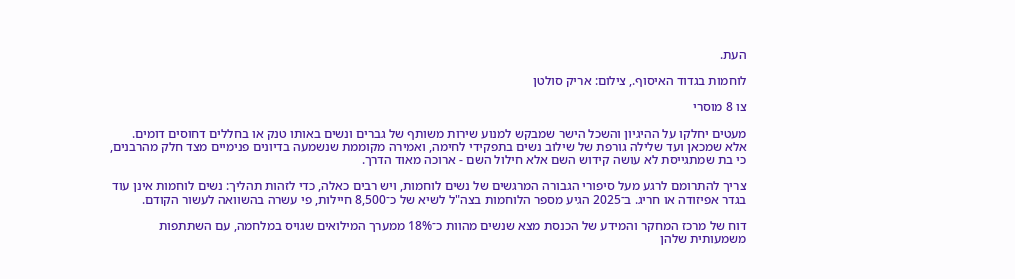העת.

לוחמות בגדוד האיסוף., צילום: אריק סולטן

צו 8 מוסרי

מעטים יחלקו על ההיגיון והשכל הישר שמבקש למנוע שירות משותף של גברים ונשים באותו טנק או בחללים דחוסים דומים. אלא שמכאן ועד שלילה גורפת של שילוב נשים בתפקידי לחימה, ואמירה מקוממת שנשמעה בדיונים פנימיים מצד חלק מהרבנים, כי בת שמתגייסת לא עושה קידוש השם אלא חילול השם - ארוכה מאוד הדרך.

צריך להתרומם לרגע מעל סיפורי הגבורה המרגשים של נשים לוחמות, ויש רבים כאלה, כדי לזהות תהליך: נשים לוחמות אינן עוד בגדר אפיזודה או חריג. ב־2025 הגיע מספר הלוחמות בצה"ל לשיא של כ־8,500 חיילות, פי עשרה בהשוואה לעשור הקודם.

דוח של מרכז המחקר והמידע של הכנסת מצא שנשים מהוות כ־18% ממערך המילואים שגויס במלחמה, עם השתתפות משמעותית שלהן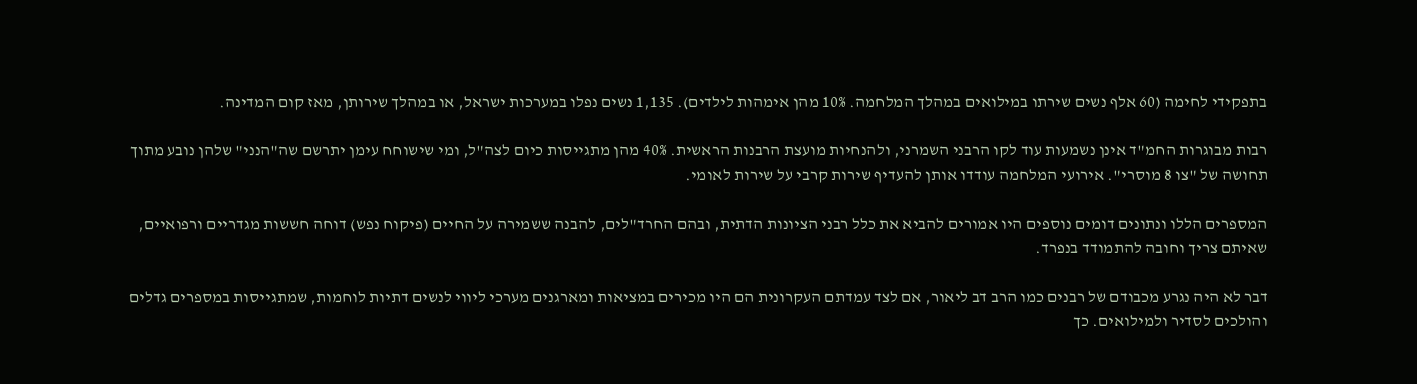בתפקידי לחימה (60 אלף נשים שירתו במילואים במהלך המלחמה. 10% מהן אימהות לילדים). 1,135 נשים נפלו במערכות ישראל, או במהלך שירותן, מאז קום המדינה.

רבות מבוגרות החמ"ד אינן נשמעות עוד לקו הרבני השמרני, ולהנחיות מועצת הרבנות הראשית. 40% מהן מתגייסות כיום לצה"ל, ומי שישוחח עימן יתרשם שה"הנני" שלהן נובע מתוך תחושה של "צו 8 מוסרי". אירועי המלחמה עודדו אותן להעדיף שירות קרבי על שירות לאומי.

המספרים הללו ונתונים דומים נוספים היו אמורים להביא את כלל רבני הציונות הדתית, ובהם החרד"לים, להבנה ששמירה על החיים (פיקוח נפש) דוחה חששות מגדריים ורפואיים, שאיתם צריך וחובה להתמודד בנפרד.

דבר לא היה נגרע מכבודם של רבנים כמו הרב דב ליאור, אם לצד עמדתם העקרונית הם היו מכירים במציאות ומארגנים מערכי ליווי לנשים דתיות לוחמות, שמתגייסות במספרים גדלים והולכים לסדיר ולמילואים. כך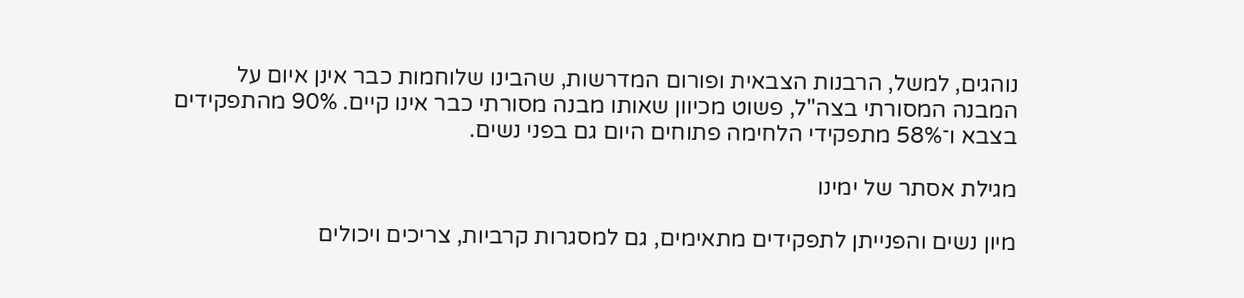נוהגים, למשל, הרבנות הצבאית ופורום המדרשות, שהבינו שלוחמות כבר אינן איום על המבנה המסורתי בצה"ל, פשוט מכיוון שאותו מבנה מסורתי כבר אינו קיים. 90% מהתפקידים בצבא ו־58% מתפקידי הלחימה פתוחים היום גם בפני נשים.

מגילת אסתר של ימינו

מיון נשים והפנייתן לתפקידים מתאימים, גם למסגרות קרביות, צריכים ויכולים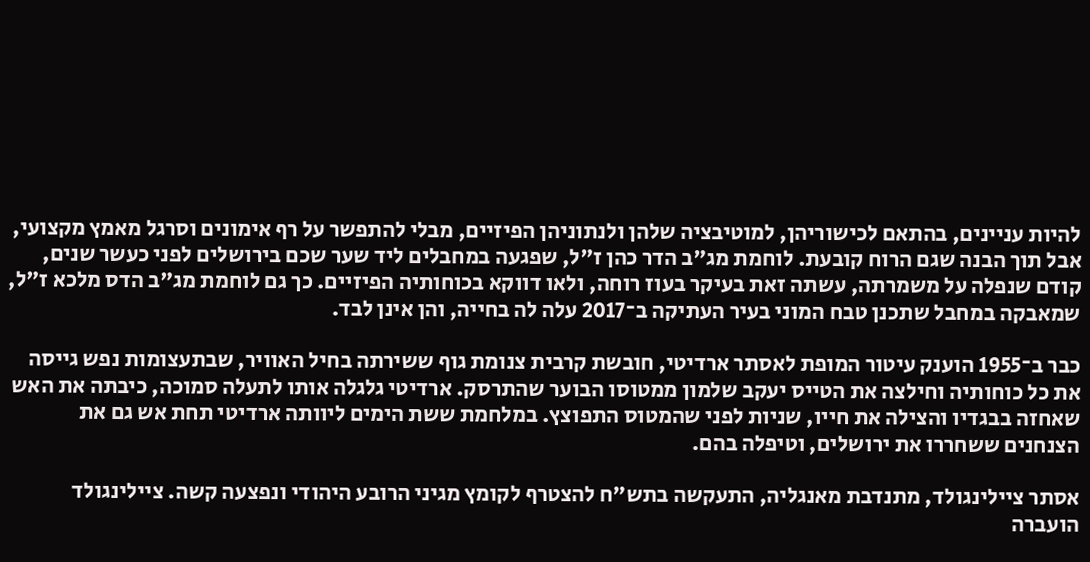להיות עניינים, בהתאם לכישוריהן, למוטיבציה שלהן ולנתוניהן הפיזיים, מבלי להתפשר על רף אימונים וסרגל מאמץ מקצועי, אבל תוך הבנה שגם הרוח קובעת. לוחמת מג"ב הדר כהן ז"ל, שפגעה במחבלים ליד שער שכם בירושלים לפני כעשר שנים, קודם שנפלה על משמרתה, עשתה זאת בעיקר בעוז רוחה, ולאו דווקא בכוחותיה הפיזיים. כך גם לוחמת מג"ב הדס מלכא ז"ל, שמאבקה במחבל שתכנן טבח המוני בעיר העתיקה ב־2017 עלה לה בחייה, והן אינן לבד.

כבר ב־1955 הוענק עיטור המופת לאסתר ארדיטי, חובשת קרבית צנומת גוף ששירתה בחיל האוויר, שבתעצומות נפש גייסה את כל כוחותיה וחילצה את הטייס יעקב שלמון ממטוסו הבוער שהתרסק. ארדיטי גלגלה אותו לתעלה סמוכה, כיבתה את האש שאחזה בבגדיו והצילה את חייו, שניות לפני שהמטוס התפוצץ. במלחמת ששת הימים ליוותה ארדיטי תחת אש גם את הצנחנים ששחררו את ירושלים, וטיפלה בהם.

אסתר ציילינגולד, מתנדבת מאנגליה, התעקשה בתש"ח להצטרף לקומץ מגיני הרובע היהודי ונפצעה קשה. ציילינגולד הועברה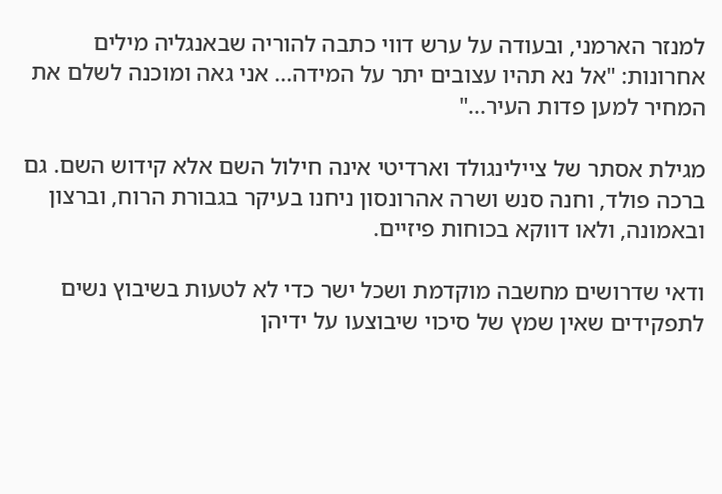למנזר הארמני, ובעודה על ערש דווי כתבה להוריה שבאנגליה מילים אחרונות: "אל נא תהיו עצובים יתר על המידה... אני גאה ומוכנה לשלם את המחיר למען פדות העיר..."

מגילת אסתר של ציילינגולד וארדיטי אינה חילול השם אלא קידוש השם. גם ברכה פולד, וחנה סנש ושרה אהרונסון ניחנו בעיקר בגבורת הרוח, וברצון ובאמונה, ולאו דווקא בכוחות פיזיים.

ודאי שדרושים מחשבה מוקדמת ושכל ישר כדי לא לטעות בשיבוץ נשים לתפקידים שאין שמץ של סיכוי שיבוצעו על ידיהן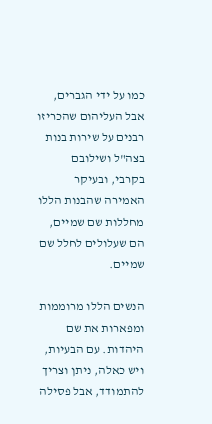כמו על ידי הגברים, אבל העליהום שהכריזו רבנים על שירות בנות בצה"ל ושילובם בקרבי, ובעיקר האמירה שהבנות הללו מחללות שם שמיים, הם שעלולים לחלל שם שמיים.

הנשים הללו מרוממות ומפארות את שם היהדות. עם הבעיות, ויש כאלה, ניתן וצריך להתמודד, אבל פסילה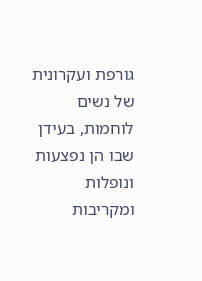גורפת ועקרונית של נשים לוחמות, בעידן שבו הן נפצעות ונופלות ומקריבות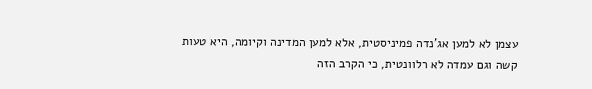עצמן לא למען אג'נדה פמיניסטית, אלא למען המדינה וקיומה, היא טעות קשה וגם עמדה לא רלוונטית, כי הקרב הזה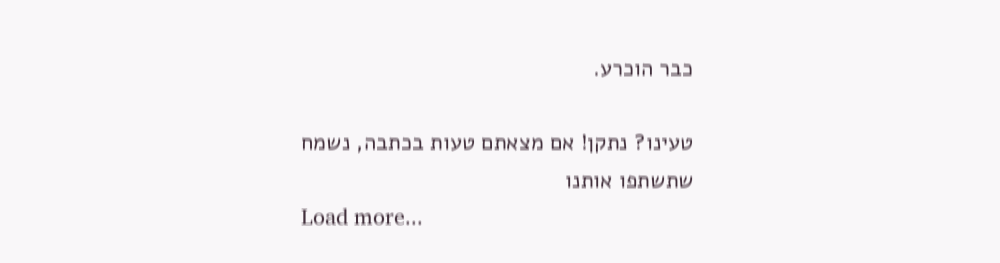כבר הוכרע.

טעינו? נתקן! אם מצאתם טעות בכתבה, נשמח שתשתפו אותנו
Load more...